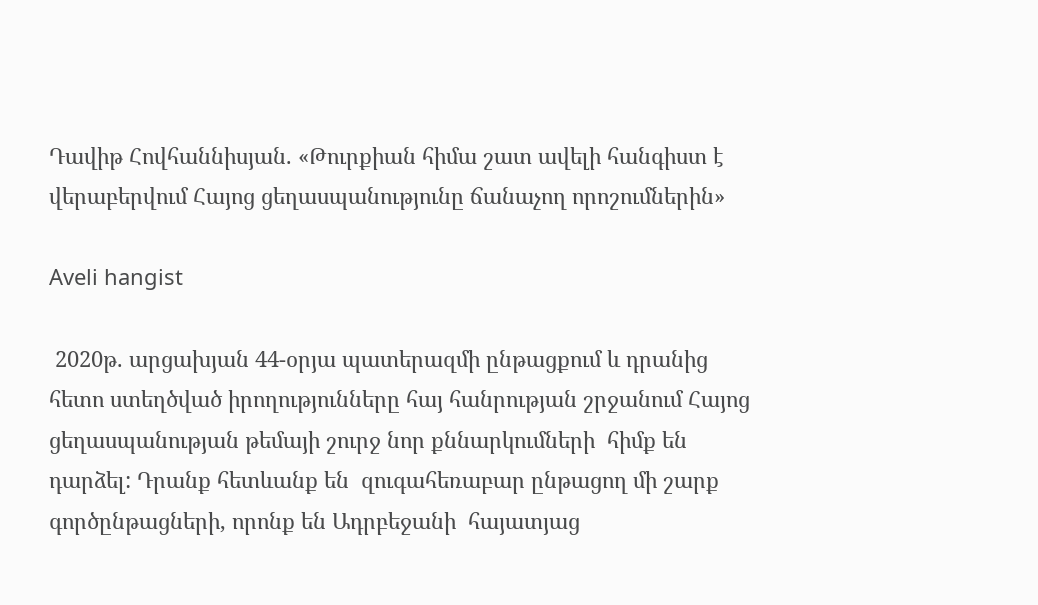Դավիթ Հովհաննիսյան. «Թուրքիան հիմա շատ ավելի հանգիստ է վերաբերվում Հայոց ցեղասպանությունը ճանաչող որոշումներին»

Aveli hangist

 2020թ. արցախյան 44-օրյա պատերազմի ընթացքում և դրանից հետո ստեղծված իրողությունները հայ հանրության շրջանում Հայոց ցեղասպանության թեմայի շուրջ նոր քննարկումների  հիմք են դարձել: Դրանք հետևանք են  զուգահեռաբար ընթացող մի շարք գործընթացների, որոնք են Ադրբեջանի  հայատյաց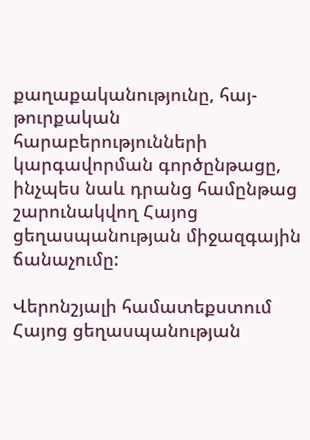քաղաքականությունը, հայ-թուրքական հարաբերությունների կարգավորման գործընթացը, ինչպես նաև դրանց համընթաց շարունակվող Հայոց ցեղասպանության միջազգային ճանաչումը:

Վերոնշյալի համատեքստում Հայոց ցեղասպանության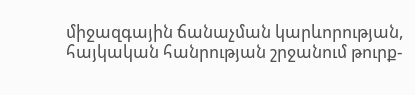միջազգային ճանաչման կարևորության, հայկական հանրության շրջանում թուրք-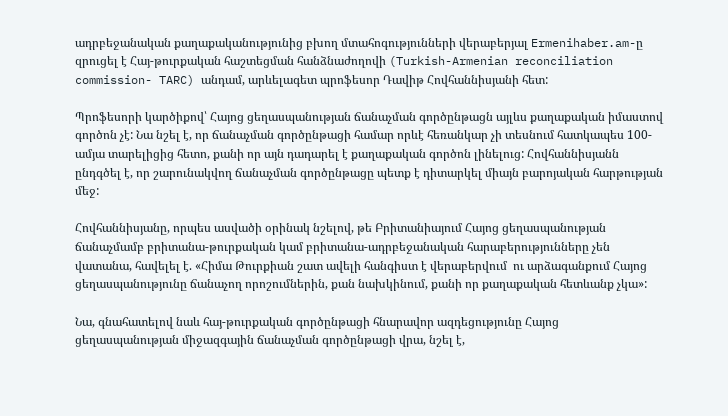ադրբեջանական քաղաքականությունից բխող մտահոգությունների վերաբերյալ Ermenihaber.am-ը զրուցել է Հայ-թուրքական հաշտեցման հանձնաժողովի (Turkish-Armenian reconciliation commission- TARC) անդամ, արևելագետ պրոֆեսոր Դավիթ Հովհաննիսյանի հետ:

Պրոֆեսորի կարծիքով՝ Հայոց ցեղասպանության ճանաչման գործընթացն այլևս քաղաքական իմաստով գործոն չէ: Նա նշել է, որ ճանաչման գործընթացի համար որևէ հեռանկար չի տեսնում հատկապես 100-ամյա տարելիցից հետո, քանի որ այն դադարել է քաղաքական գործոն լինելուց: Հովհաննիսյանն ընդգծել է, որ շարունակվող ճանաչման գործընթացը պետք է դիտարկել միայն բարոյական հարթության մեջ:

Հովհաննիսյանը, որպես ասվածի օրինակ նշելով, թե Բրիտանիայում Հայոց ցեղասպանության ճանաչմամբ բրիտանա-թուրքական կամ բրիտանա-ադրբեջանական հարաբերությունները չեն վատանա, հավելել է. «Հիմա Թուրքիան շատ ավելի հանգիստ է վերաբերվում  ու արձագանքում Հայոց ցեղասպանությունը ճանաչող որոշումներին, քան նախկինում, քանի որ քաղաքական հետևանք չկա»:

Նա, գնահատելով նաև հայ-թուրքական գործընթացի հնարավոր ազդեցությունը Հայոց ցեղասպանության միջազգային ճանաչման գործընթացի վրա, նշել է,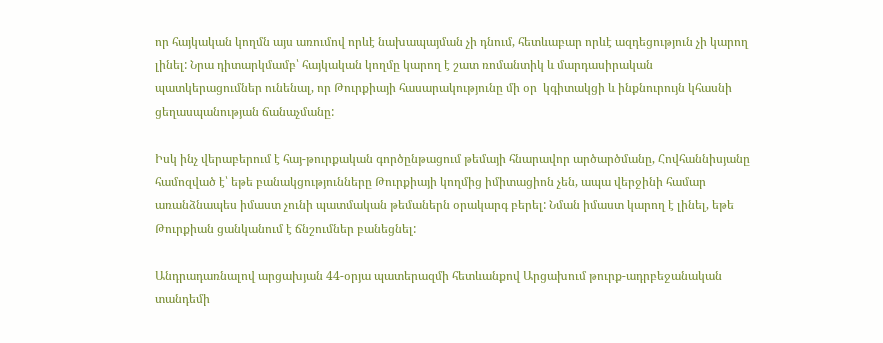որ հայկական կողմն այս առումով որևէ նախապայման չի դնում, հետևաբար որևէ ազդեցություն չի կարող լինել: Նրա դիտարկմամբ՝ հայկական կողմը կարող է շատ ռոմանտիկ և մարդասիրական պատկերացումներ ունենալ, որ Թուրքիայի հասարակությունը մի օր  կգիտակցի և ինքնուրույն կհասնի ցեղասպանության ճանաչմանը:

Իսկ ինչ վերաբերում է հայ-թուրքական գործընթացում թեմայի հնարավոր արծարծմանը, Հովհաննիսյանը համոզված է՝ եթե բանակցությունները Թուրքիայի կողմից իմիտացիոն չեն, ապա վերջինի համար առանձնապես իմաստ չունի պատմական թեմաներն օրակարգ բերել: Նման իմաստ կարող է լինել, եթե Թուրքիան ցանկանում է ճնշումներ բանեցնել:

Անդրադառնալով արցախյան 44-օրյա պատերազմի հետևանքով Արցախում թուրք-ադրբեջանական տանդեմի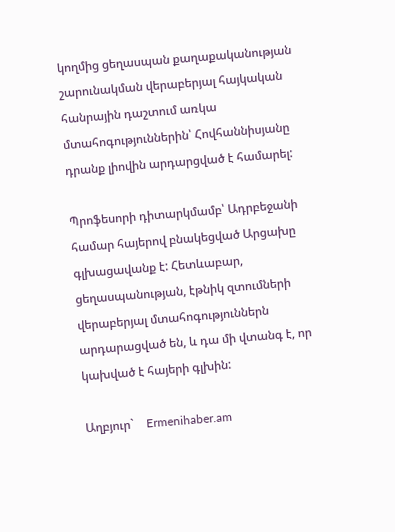կողմից ցեղասպան քաղաքականության շարունակման վերաբերյալ հայկական հանրային դաշտում առկա մտահոգություններին՝ Հովհաննիսյանը դրանք լիովին արդարցված է համարել:

Պրոֆեսորի դիտարկմամբ՝ Ադրբեջանի համար հայերով բնակեցված Արցախը գլխացավանք է: Հետևաբար, ցեղասպանության, էթնիկ զտումների վերաբերյալ մտահոգություններն արդարացված են, և դա մի վտանգ է, որ կախված է հայերի գլխին:

Աղբյուր`    Ermenihaber.am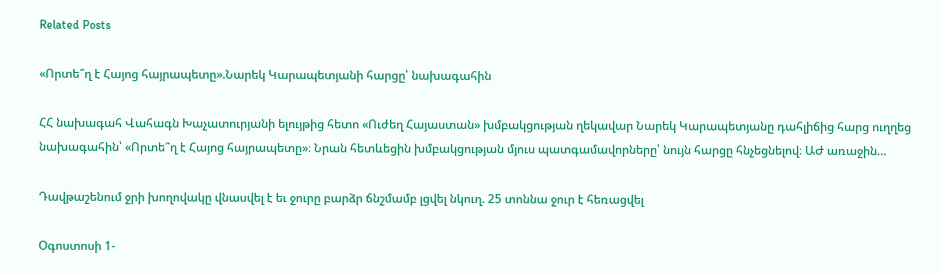Related Posts

«Որտե՞ղ է Հայոց հայրապետը».Նարեկ Կարապետյանի հարցը՝ նախագահին

ՀՀ նախագահ Վահագն Խաչատուրյանի ելույթից հետո «Ուժեղ Հայաստան» խմբակցության ղեկավար Նարեկ Կարապետյանը դահլիճից հարց ուղղեց նախագահին՝ «Որտե՞ղ է Հայոց հայրապետը»։ Նրան հետևեցին խմբակցության մյուս պատգամավորները՝ նույն հարցը հնչեցնելով։ ԱԺ առաջին…

Դավթաշենում ջրի խողովակը վնասվել է եւ ջուրը բարձր ճնշմամբ լցվել նկուղ. 25 տոննա ջուր է հեռացվել

Օգոստոսի 1-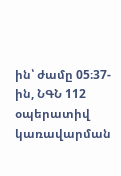ին՝ ժամը 05։37-ին, ՆԳՆ 112 օպերատիվ կառավարման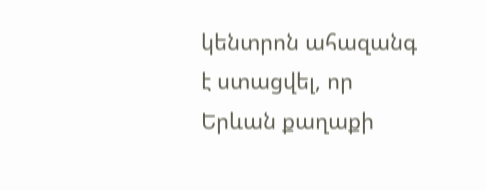կենտրոն ահազանգ է ստացվել, որ Երևան քաղաքի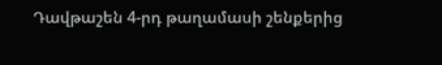Դավթաշեն 4-րդ թաղամասի շենքերից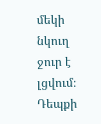մեկի նկուղ ջուր է լցվում։ Դեպքի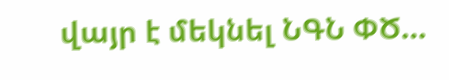վայր է մեկնել ՆԳՆ ՓԾ…